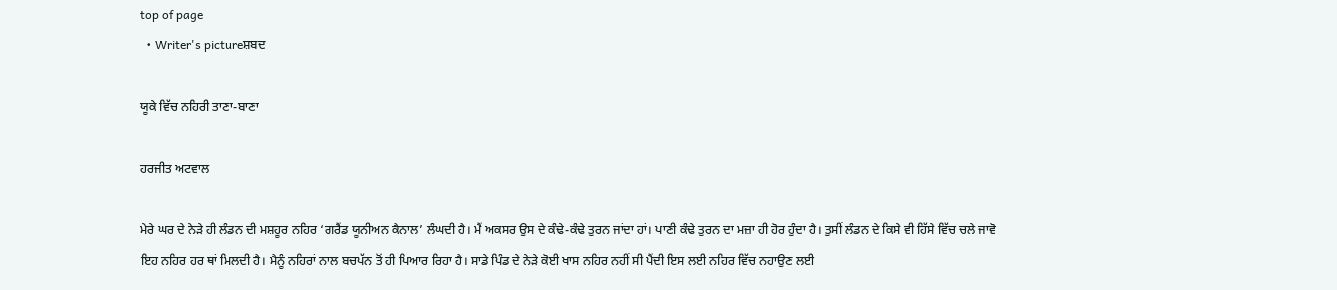top of page
  • Writer's pictureਸ਼ਬਦ

ਯੂਕੇ ਵਿੱਚ ਨਹਿਰੀ ਤਾਣਾ-ਬਾਣਾ

ਹਰਜੀਤ ਅਟਵਾਲ

ਮੇਰੇ ਘਰ ਦੇ ਨੇੜੇ ਹੀ ਲੰਡਨ ਦੀ ਮਸ਼ਹੂਰ ਨਹਿਰ ‘ਗਰੈਂਡ ਯੂਨੀਅਨ ਕੈਨਾਲ’ ਲੰਘਦੀ ਹੈ। ਮੈਂ ਅਕਸਰ ਉਸ ਦੇ ਕੰਢੇ-ਕੰਢੇ ਤੁਰਨ ਜਾਂਦਾ ਹਾਂ। ਪਾਣੀ ਕੰਢੇ ਤੁਰਨ ਦਾ ਮਜ਼ਾ ਹੀ ਹੋਰ ਹੁੰਦਾ ਹੈ। ਤੁਸੀਂ ਲੰਡਨ ਦੇ ਕਿਸੇ ਵੀ ਹਿੱਸੇ ਵਿੱਚ ਚਲੇ ਜਾਵੋ ਇਹ ਨਹਿਰ ਹਰ ਥਾਂ ਮਿਲਦੀ ਹੈ। ਮੈਨੂੰ ਨਹਿਰਾਂ ਨਾਲ ਬਚਪੱਨ ਤੋਂ ਹੀ ਪਿਆਰ ਰਿਹਾ ਹੈ। ਸਾਡੇ ਪਿੰਡ ਦੇ ਨੇੜੇ ਕੋਈ ਖਾਸ ਨਹਿਰ ਨਹੀਂ ਸੀ ਪੈਂਦੀ ਇਸ ਲਈ ਨਹਿਰ ਵਿੱਚ ਨਹਾਉਣ ਲਈ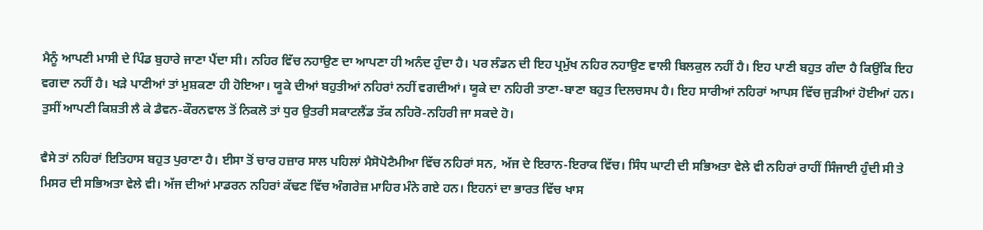ਮੈਨੂੰ ਆਪਣੀ ਮਾਸੀ ਦੇ ਪਿੰਡ ਬੁਹਾਰੇ ਜਾਣਾ ਪੈਂਦਾ ਸੀ। ਨਹਿਰ ਵਿੱਚ ਨਹਾਉਣ ਦਾ ਆਪਣਾ ਹੀ ਅਨੰਦ ਹੁੰਦਾ ਹੈ। ਪਰ ਲੰਡਨ ਦੀ ਇਹ ਪ੍ਰਮੁੱਖ ਨਹਿਰ ਨਹਾਉਣ ਵਾਲੀ ਬਿਲਕੁਲ ਨਹੀਂ ਹੈ। ਇਹ ਪਾਣੀ ਬਹੁਤ ਗੰਦਾ ਹੈ ਕਿਉਂਕਿ ਇਹ ਵਗਦਾ ਨਹੀਂ ਹੈ। ਖੜੇ ਪਾਣੀਆਂ ਤਾਂ ਮੁਸ਼ਕਣਾ ਹੀ ਹੋਇਆ। ਯੂਕੇ ਦੀਆਂ ਬਹੁਤੀਆਂ ਨਹਿਰਾਂ ਨਹੀਂ ਵਗਦੀਆਂ। ਯੂਕੇ ਦਾ ਨਹਿਰੀ ਤਾਣਾ-ਬਾਣਾ ਬਹੁਤ ਦਿਲਚਸਪ ਹੈ। ਇਹ ਸਾਰੀਆਂ ਨਹਿਰਾਂ ਆਪਸ ਵਿੱਚ ਜੁੜੀਆਂ ਹੋਈਆਂ ਹਨ। ਤੁਸੀਂ ਆਪਣੀ ਕਿਸ਼ਤੀ ਲੈ ਕੇ ਡੈਵਨ-ਕੌਰਨਵਾਲ ਤੋਂ ਨਿਕਲੋ ਤਾਂ ਧੁਰ ਉਤਰੀ ਸਕਾਟਲੈਂਡ ਤੱਕ ਨਹਿਰੋ-ਨਹਿਰੀ ਜਾ ਸਕਦੇ ਹੋ।

ਵੈਸੇ ਤਾਂ ਨਹਿਰਾਂ ਇਤਿਹਾਸ ਬਹੁਤ ਪੁਰਾਣਾ ਹੈ। ਈਸਾ ਤੋਂ ਚਾਰ ਹਜ਼ਾਰ ਸਾਲ ਪਹਿਲਾਂ ਮੈਸੋਪੋਟੈਮੀਆ ਵਿੱਚ ਨਹਿਰਾਂ ਸਨ, ਅੱਜ ਦੇ ਇਰਾਨ-ਇਰਾਕ ਵਿੱਚ। ਸਿੰਧ ਘਾਟੀ ਦੀ ਸਭਿਅਤਾ ਵੇਲੇ ਵੀ ਨਹਿਰਾਂ ਰਾਹੀਂ ਸਿੰਜਾਈ ਹੁੰਦੀ ਸੀ ਤੇ ਮਿਸਰ ਦੀ ਸਭਿਅਤਾ ਵੇਲੇ ਵੀ। ਅੱਜ ਦੀਆਂ ਮਾਡਰਨ ਨਹਿਰਾਂ ਕੱਢਣ ਵਿੱਚ ਅੰਗਰੇਜ਼ ਮਾਹਿਰ ਮੰਨੇ ਗਏ ਹਨ। ਇਹਨਾਂ ਦਾ ਭਾਰਤ ਵਿੱਚ ਖਾਸ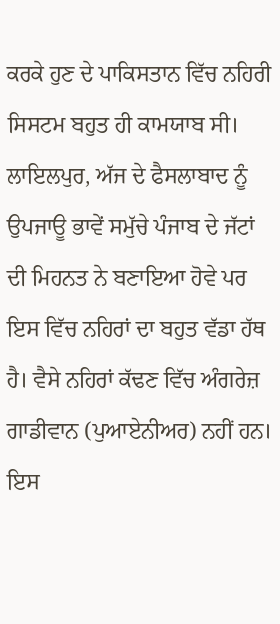ਕਰਕੇ ਹੁਣ ਦੇ ਪਾਕਿਸਤਾਨ ਵਿੱਚ ਨਹਿਰੀ ਸਿਸਟਮ ਬਹੁਤ ਹੀ ਕਾਮਯਾਬ ਸੀ। ਲਾਇਲਪੁਰ, ਅੱਜ ਦੇ ਫੈਸਲਾਬਾਦ ਨੂੰ ਉਪਜਾਊ ਭਾਵੇਂ ਸਮੁੱਚੇ ਪੰਜਾਬ ਦੇ ਜੱਟਾਂ ਦੀ ਮਿਹਨਤ ਨੇ ਬਣਾਇਆ ਹੋਵੇ ਪਰ ਇਸ ਵਿੱਚ ਨਹਿਰਾਂ ਦਾ ਬਹੁਤ ਵੱਡਾ ਹੱਥ ਹੈ। ਵੈਸੇ ਨਹਿਰਾਂ ਕੱਢਣ ਵਿੱਚ ਅੰਗਰੇਜ਼ ਗਾਡੀਵਾਨ (ਪੁਆਏਨੀਅਰ) ਨਹੀਂ ਹਨ। ਇਸ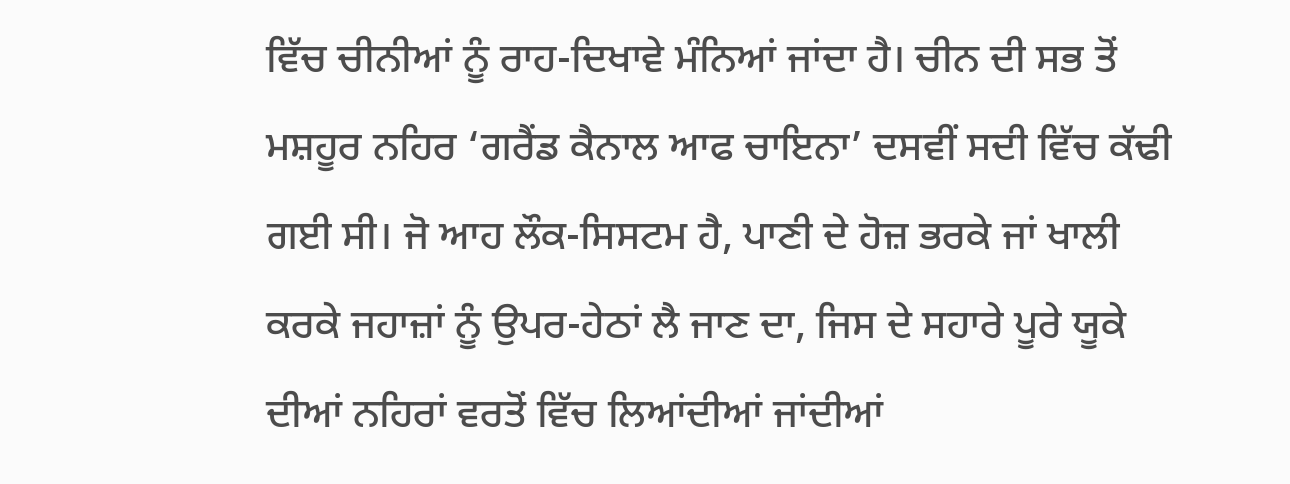ਵਿੱਚ ਚੀਨੀਆਂ ਨੂੰ ਰਾਹ-ਦਿਖਾਵੇ ਮੰਨਿਆਂ ਜਾਂਦਾ ਹੈ। ਚੀਨ ਦੀ ਸਭ ਤੋਂ ਮਸ਼ਹੂਰ ਨਹਿਰ ‘ਗਰੈਂਡ ਕੈਨਾਲ ਆਫ ਚਾਇਨਾ’ ਦਸਵੀਂ ਸਦੀ ਵਿੱਚ ਕੱਢੀ ਗਈ ਸੀ। ਜੋ ਆਹ ਲੌਕ-ਸਿਸਟਮ ਹੈ, ਪਾਣੀ ਦੇ ਹੋਜ਼ ਭਰਕੇ ਜਾਂ ਖਾਲੀ ਕਰਕੇ ਜਹਾਜ਼ਾਂ ਨੂੰ ਉਪਰ-ਹੇਠਾਂ ਲੈ ਜਾਣ ਦਾ, ਜਿਸ ਦੇ ਸਹਾਰੇ ਪੂਰੇ ਯੂਕੇ ਦੀਆਂ ਨਹਿਰਾਂ ਵਰਤੋਂ ਵਿੱਚ ਲਿਆਂਦੀਆਂ ਜਾਂਦੀਆਂ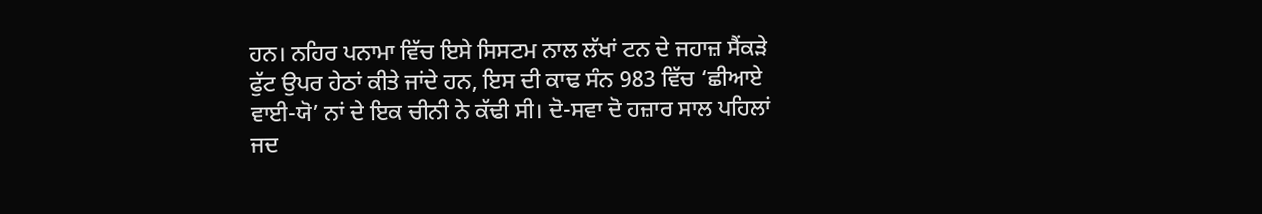ਹਨ। ਨਹਿਰ ਪਨਾਮਾ ਵਿੱਚ ਇਸੇ ਸਿਸਟਮ ਨਾਲ ਲੱਖਾਂ ਟਨ ਦੇ ਜਹਾਜ਼ ਸੈਂਕੜੇ ਫੁੱਟ ਉਪਰ ਹੇਠਾਂ ਕੀਤੇ ਜਾਂਦੇ ਹਨ, ਇਸ ਦੀ ਕਾਢ ਸੰਨ 983 ਵਿੱਚ ‘ਛੀਆਏ ਵਾਈ-ਯੋ’ ਨਾਂ ਦੇ ਇਕ ਚੀਨੀ ਨੇ ਕੱਢੀ ਸੀ। ਦੋ-ਸਵਾ ਦੋ ਹਜ਼ਾਰ ਸਾਲ ਪਹਿਲਾਂ ਜਦ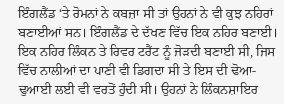ਇੰਗਲੈਂਡ ‘ਤੇ ਰੋਮਨਾਂ ਨੇ ਕਬਜ਼ਾ ਸੀ ਤਾਂ ਉਹਨਾਂ ਨੇ ਵੀ ਕੁਝ ਨਹਿਰਾਂ ਬਣਾਈਆਂ ਸਨ। ਇੰਗਲੈਂਡ ਦੇ ਦੱਖਣ ਵਿੱਚ ਇਕ ਨਹਿਰ ਬਣਾਈ। ਇਕ ਨਹਿਰ ਲਿੰਕਨ ਤੇ ਰਿਵਰ ਟਰੈਂਟ ਨੂੰ ਜੋੜਦੀ ਬਣਾਈ ਸੀ, ਜਿਸ ਵਿੱਚ ਨਾਲੀਆਂ ਦਾ ਪਾਣੀ ਵੀ ਡਿਗਦਾ ਸੀ ਤੇ ਇਸ ਦੀ ਢੋਆ-ਢੁਆਈ ਲਈ ਵੀ ਵਰਤੋਂ ਹੁੰਦੀ ਸੀ। ਉਹਨਾਂ ਨੇ ਲਿੰਕਨਸ਼ਾਇਰ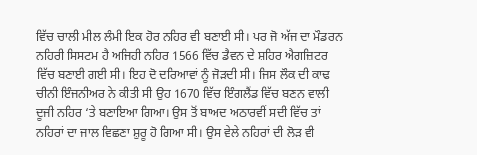ਵਿੱਚ ਚਾਲੀ ਮੀਲ ਲੰਮੀ ਇਕ ਹੋਰ ਨਹਿਰ ਵੀ ਬਣਾਈ ਸੀ। ਪਰ ਜੋ ਅੱਜ ਦਾ ਮੌਡਰਨ ਨਹਿਰੀ ਸਿਸਟਮ ਹੈ ਅਜਿਹੀ ਨਹਿਰ 1566 ਵਿੱਚ ਡੈਵਨ ਦੇ ਸ਼ਹਿਰ ਐਗਜ਼ਿਟਰ ਵਿੱਚ ਬਣਾਈ ਗਈ ਸੀ। ਇਹ ਦੋ ਦਰਿਆਵਾਂ ਨੂੰ ਜੋੜਦੀ ਸੀ। ਜਿਸ ਲੌਕ ਦੀ ਕਾਢ ਚੀਨੀ ਇੰਜਨੀਅਰ ਨੇ ਕੀਤੀ ਸੀ ਉਹ 1670 ਵਿੱਚ ਇੰਗਲੈਂਡ ਵਿੱਚ ਬਣਨ ਵਾਲੀ ਦੂਜੀ ਨਹਿਰ ‘ਤੇ ਬਣਾਇਆ ਗਿਆ। ਉਸ ਤੋਂ ਬਾਅਦ ਅਠਾਰਵੀਂ ਸਦੀ ਵਿੱਚ ਤਾਂ ਨਹਿਰਾਂ ਦਾ ਜਾਲ ਵਿਛਣਾ ਸ਼ੁਰੂ ਹੋ ਗਿਆ ਸੀ। ਉਸ ਵੇਲੇ ਨਹਿਰਾਂ ਦੀ ਲੋੜ ਵੀ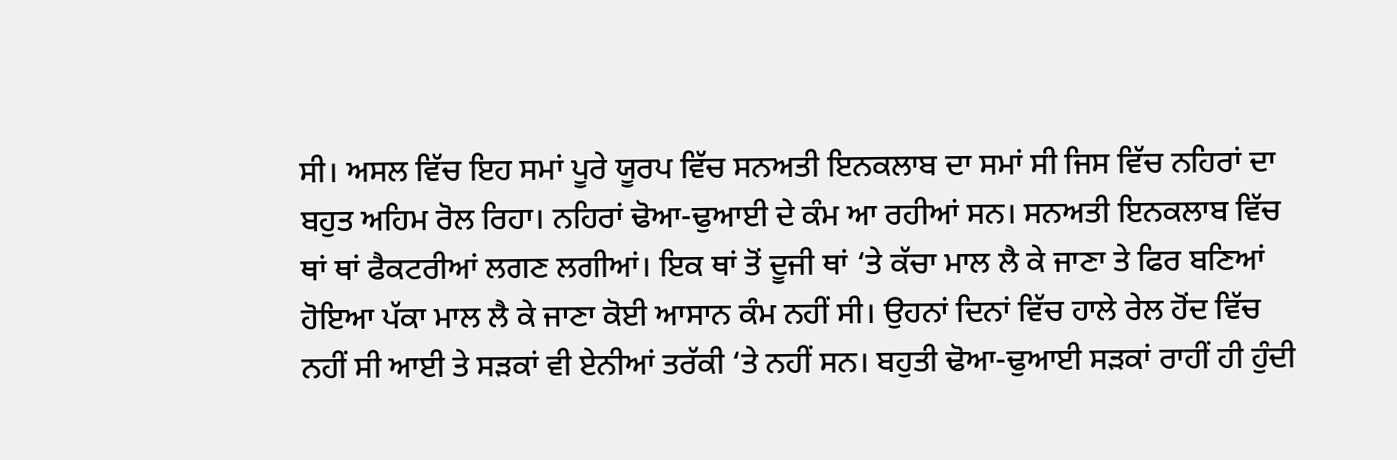ਸੀ। ਅਸਲ ਵਿੱਚ ਇਹ ਸਮਾਂ ਪੂਰੇ ਯੂਰਪ ਵਿੱਚ ਸਨਅਤੀ ਇਨਕਲਾਬ ਦਾ ਸਮਾਂ ਸੀ ਜਿਸ ਵਿੱਚ ਨਹਿਰਾਂ ਦਾ ਬਹੁਤ ਅਹਿਮ ਰੋਲ ਰਿਹਾ। ਨਹਿਰਾਂ ਢੋਆ-ਢੁਆਈ ਦੇ ਕੰਮ ਆ ਰਹੀਆਂ ਸਨ। ਸਨਅਤੀ ਇਨਕਲਾਬ ਵਿੱਚ ਥਾਂ ਥਾਂ ਫੈਕਟਰੀਆਂ ਲਗਣ ਲਗੀਆਂ। ਇਕ ਥਾਂ ਤੋਂ ਦੂਜੀ ਥਾਂ ‘ਤੇ ਕੱਚਾ ਮਾਲ ਲੈ ਕੇ ਜਾਣਾ ਤੇ ਫਿਰ ਬਣਿਆਂ ਹੋਇਆ ਪੱਕਾ ਮਾਲ ਲੈ ਕੇ ਜਾਣਾ ਕੋਈ ਆਸਾਨ ਕੰਮ ਨਹੀਂ ਸੀ। ਉਹਨਾਂ ਦਿਨਾਂ ਵਿੱਚ ਹਾਲੇ ਰੇਲ ਹੋਂਦ ਵਿੱਚ ਨਹੀਂ ਸੀ ਆਈ ਤੇ ਸੜਕਾਂ ਵੀ ਏਨੀਆਂ ਤਰੱਕੀ ‘ਤੇ ਨਹੀਂ ਸਨ। ਬਹੁਤੀ ਢੋਆ-ਢੁਆਈ ਸੜਕਾਂ ਰਾਹੀਂ ਹੀ ਹੁੰਦੀ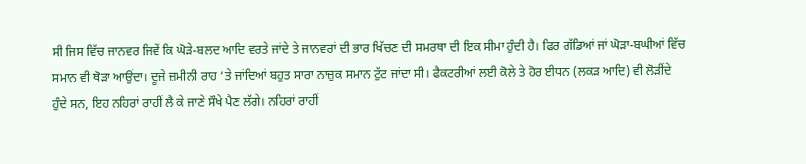ਸੀ ਜਿਸ ਵਿੱਚ ਜਾਨਵਰ ਜਿਵੇਂ ਕਿ ਘੋੜੇ-ਬਲਦ ਆਦਿ ਵਰਤੇ ਜਾਂਦੇ ਤੇ ਜਾਨਵਰਾਂ ਦੀ ਭਾਰ ਖਿੱਚਣ ਦੀ ਸਮਰਥਾ ਦੀ ਇਕ ਸੀਮਾ ਹੁੰਦੀ ਹੈ। ਫਿਰ ਗੱਡਿਆਂ ਜਾਂ ਘੋੜਾ-ਬਘੀਆਂ ਵਿੱਚ ਸਮਾਨ ਵੀ ਥੋੜਾ ਆਉਂਦਾ। ਦੂਜੇ ਜ਼ਮੀਨੀ ਰਾਹ ‘ਤੇ ਜਾਂਦਿਆਂ ਬਹੁਤ ਸਾਰਾ ਨਾਜ਼ੁਕ ਸਮਾਨ ਟੁੱਟ ਜਾਂਦਾ ਸੀ। ਫੈਕਟਰੀਆਂ ਲਈ ਕੋਲੇ ਤੇ ਹੋਰ ਈਧਨ (ਲਕੜ ਆਦਿ) ਵੀ ਲੋੜੀਂਦੇ ਹੁੰਦੇ ਸਨ, ਇਹ ਨਹਿਰਾਂ ਰਾਹੀਂ ਲੈ ਕੇ ਜਾਣੇ ਸੌਖੇ ਪੈਣ ਲੱਗੇ। ਨਹਿਰਾਂ ਰਾਹੀਂ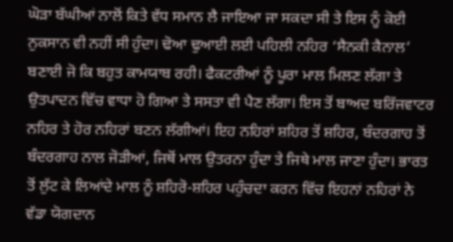ਘੋੜਾ ਬੱਘੀਆਂ ਨਾਲੋਂ ਕਿਤੇ ਵੱਧ ਸਮਾਨ ਲੈ ਜਾਇਆ ਜਾ ਸਕਦਾ ਸੀ ਤੇ ਇਸ ਨੂੰ ਕੋਈ ਨੁਕਸਾਨ ਵੀ ਨਹੀਂ ਸੀ ਹੁੰਦਾ। ਢੋਆ ਢੁਆਈ ਲਈ ਪਹਿਲੀ ਨਹਿਰ ‘ਸੈਨਕੀ ਕੈਨਾਲ’ ਬਣਾਈ ਜੋ ਕਿ ਬਹੁਤ ਕਾਮਯਾਬ ਰਹੀ। ਫੈਕਟਰੀਆਂ ਨੂੰ ਪੂਰਾ ਮਾਲ ਮਿਲਣ ਲੱਗਾ ਤੇ ਉਤਪਾਦਨ ਵਿੱਚ ਵਾਧਾ ਹੋ ਗਿਆ ਤੇ ਸਸਤਾ ਵੀ ਪੈਣ ਲੱਗਾ। ਇਸ ਤੋਂ ਬਾਅਦ ਬਰਿੱਜਵਾਟਰ ਨਹਿਰ ਤੇ ਹੋਰ ਨਹਿਰਾਂ ਬਣਨ ਲੱਗੀਆਂ। ਇਹ ਨਹਿਰਾਂ ਸ਼ਹਿਰ ਤੋਂ ਸ਼ਹਿਰ, ਬੰਦਰਗਾਹ ਤੋਂ ਬੰਦਰਗਾਹ ਨਾਲ ਜੋੜੀਆਂ, ਜਿਥੋਂ ਮਾਲ ਉਤਰਨਾ ਹੁੰਦਾ ਤੇ ਜਿਥੇ ਮਾਲ ਜਾਣਾ ਹੁੰਦਾ। ਭਾਰਤ ਤੋਂ ਲੁੱਟ ਕੇ ਲਿਆਂਦੇ ਮਾਲ ਨੂੰ ਸ਼ਹਿਰੋ-ਸ਼ਹਿਰ ਪਹੁੰਚਦਾ ਕਰਨ ਵਿੱਚ ਇਹਨਾਂ ਨਹਿਰਾਂ ਨੇ ਵੱਡਾ ਯੋਗਦਾਨ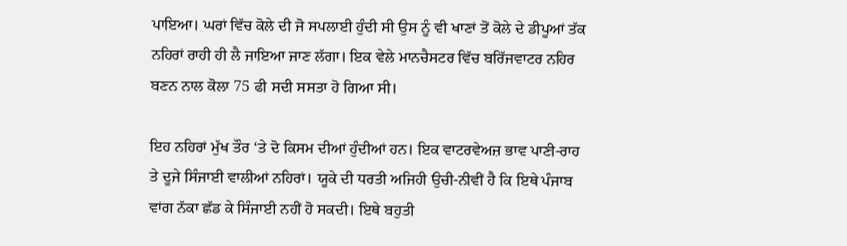ਪਾਇਆ। ਘਰਾਂ ਵਿੱਚ ਕੋਲੇ ਦੀ ਜੋ ਸਪਲਾਈ ਹੁੰਦੀ ਸੀ ਉਸ ਨੂੰ ਵੀ ਖਾਣਾਂ ਤੋਂ ਕੋਲੇ ਦੇ ਡੀਪੂਆਂ ਤੱਕ ਨਹਿਰਾਂ ਰਾਹੀ ਹੀ ਲੈ ਜਾਇਆ ਜਾਣ ਲੱਗਾ। ਇਕ ਵੇਲੇ ਮਾਨਚੈਸਟਰ ਵਿੱਚ ਬਰਿੱਜਵਾਟਰ ਨਹਿਰ ਬਣਨ ਨਾਲ ਕੋਲਾ 75 ਫੀ ਸਦੀ ਸਸਤਾ ਹੋ ਗਿਆ ਸੀ।

ਇਹ ਨਹਿਰਾਂ ਮੁੱਖ ਤੌਰ ‘ਤੇ ਦੋ ਕਿਸਮ ਦੀਆਂ ਹੁੰਦੀਆਂ ਹਨ। ਇਕ ਵਾਟਰਵੇਅਜ਼ ਭਾਵ ਪਾਣੀ-ਰਾਹ ਤੇ ਦੂਜੇ ਸਿੰਜਾਈ ਵਾਲੀਆਂ ਨਹਿਰਾਂ। ਯੂਕੇ ਦੀ ਧਰਤੀ ਅਜਿਹੀ ਉਚੀ-ਨੀਵੀਂ ਹੈ ਕਿ ਇਥੇ ਪੰਜਾਬ ਵਾਂਗ ਨੱਕਾ ਛੱਡ ਕੇ ਸਿੰਜਾਈ ਨਹੀਂ ਹੋ ਸਕਦੀ। ਇਥੇ ਬਹੁਤੀ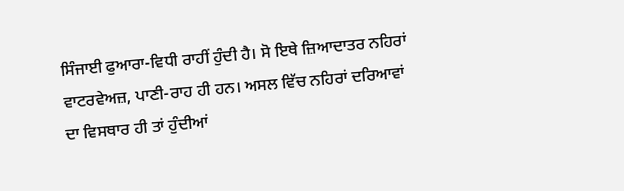ਸਿੰਜਾਈ ਫੁਆਰਾ-ਵਿਧੀ ਰਾਹੀਂ ਹੁੰਦੀ ਹੈ। ਸੋ ਇਥੇ ਜ਼ਿਆਦਾਤਰ ਨਹਿਰਾਂ ਵਾਟਰਵੇਅਜ਼, ਪਾਣੀ-ਰਾਹ ਹੀ ਹਨ। ਅਸਲ ਵਿੱਚ ਨਹਿਰਾਂ ਦਰਿਆਵਾਂ ਦਾ ਵਿਸਥਾਰ ਹੀ ਤਾਂ ਹੁੰਦੀਆਂ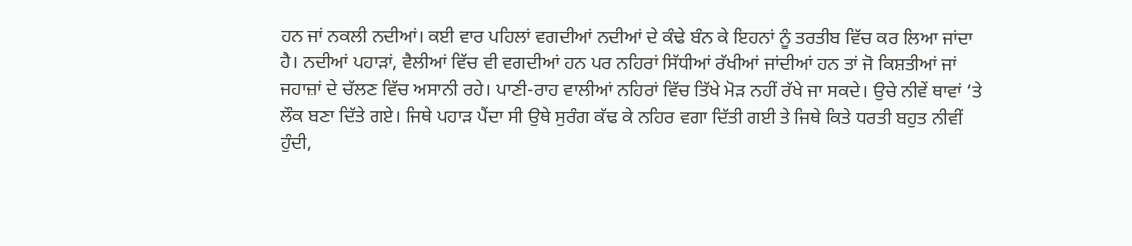ਹਨ ਜਾਂ ਨਕਲੀ ਨਦੀਆਂ। ਕਈ ਵਾਰ ਪਹਿਲਾਂ ਵਗਦੀਆਂ ਨਦੀਆਂ ਦੇ ਕੰਢੇ ਬੰਨ ਕੇ ਇਹਨਾਂ ਨੂੰ ਤਰਤੀਬ ਵਿੱਚ ਕਰ ਲਿਆ ਜਾਂਦਾ ਹੈ। ਨਦੀਆਂ ਪਹਾੜਾਂ, ਵੈਲੀਆਂ ਵਿੱਚ ਵੀ ਵਗਦੀਆਂ ਹਨ ਪਰ ਨਹਿਰਾਂ ਸਿੱਧੀਆਂ ਰੱਖੀਆਂ ਜਾਂਦੀਆਂ ਹਨ ਤਾਂ ਜੋ ਕਿਸ਼ਤੀਆਂ ਜਾਂ ਜਹਾਜ਼ਾਂ ਦੇ ਚੱਲਣ ਵਿੱਚ ਅਸਾਨੀ ਰਹੇ। ਪਾਣੀ-ਰਾਹ ਵਾਲੀਆਂ ਨਹਿਰਾਂ ਵਿੱਚ ਤਿੱਖੇ ਮੋੜ ਨਹੀਂ ਰੱਖੇ ਜਾ ਸਕਦੇ। ਉਚੇ ਨੀਵੇਂ ਥਾਵਾਂ ‘ਤੇ ਲੌਕ ਬਣਾ ਦਿੱਤੇ ਗਏ। ਜਿਥੇ ਪਹਾੜ ਪੈਂਦਾ ਸੀ ਉਥੇ ਸੁਰੰਗ ਕੱਢ ਕੇ ਨਹਿਰ ਵਗਾ ਦਿੱਤੀ ਗਈ ਤੇ ਜਿਥੇ ਕਿਤੇ ਧਰਤੀ ਬਹੁਤ ਨੀਵੀਂ ਹੁੰਦੀ,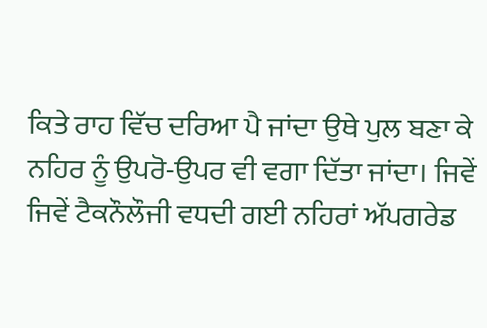ਕਿਤੇ ਰਾਹ ਵਿੱਚ ਦਰਿਆ ਪੈ ਜਾਂਦਾ ਉਥੇ ਪੁਲ ਬਣਾ ਕੇ ਨਹਿਰ ਨੂੰ ਉਪਰੋ-ਉਪਰ ਵੀ ਵਗਾ ਦਿੱਤਾ ਜਾਂਦਾ। ਜਿਵੇਂ ਜਿਵੇਂ ਟੈਕਨੌਲੌਜੀ ਵਧਦੀ ਗਈ ਨਹਿਰਾਂ ਅੱਪਗਰੇਡ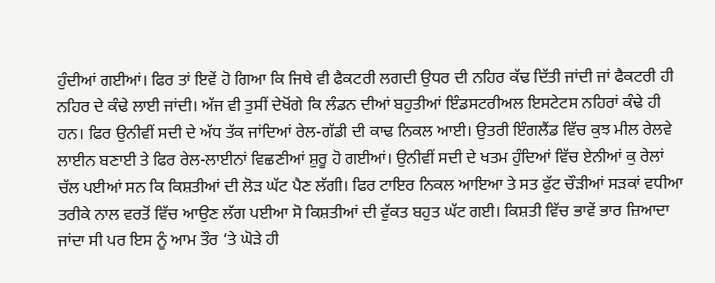ਹੁੰਦੀਆਂ ਗਈਆਂ। ਫਿਰ ਤਾਂ ਇਵੇਂ ਹੋ ਗਿਆ ਕਿ ਜਿਥੇ ਵੀ ਫੈਕਟਰੀ ਲਗਦੀ ਉਧਰ ਦੀ ਨਹਿਰ ਕੱਢ ਦਿੱਤੀ ਜਾਂਦੀ ਜਾਂ ਫੈਕਟਰੀ ਹੀ ਨਹਿਰ ਦੇ ਕੰਢੇ ਲਾਈ ਜਾਂਦੀ। ਅੱਜ ਵੀ ਤੁਸੀਂ ਦੇਖੋਂਗੇ ਕਿ ਲੰਡਨ ਦੀਆਂ ਬਹੁਤੀਆਂ ਇੰਡਸਟਰੀਅਲ ਇਸਟੇਟਸ ਨਹਿਰਾਂ ਕੰਢੇ ਹੀ ਹਨ। ਫਿਰ ਉਨੀਵੀਂ ਸਦੀ ਦੇ ਅੱਧ ਤੱਕ ਜਾਂਦਿਆਂ ਰੇਲ-ਗੱਡੀ ਦੀ ਕਾਢ ਨਿਕਲ ਆਈ। ਉਤਰੀ ਇੰਗਲੈਂਡ ਵਿੱਚ ਕੁਝ ਮੀਲ ਰੇਲਵੇ ਲਾਈਨ ਬਣਾਈ ਤੇ ਫਿਰ ਰੇਲ-ਲਾਈਨਾਂ ਵਿਛਣੀਆਂ ਸ਼ੁਰੂ ਹੋ ਗਈਆਂ। ਉਨੀਵੀਂ ਸਦੀ ਦੇ ਖਤਮ ਹੁੰਦਿਆਂ ਵਿੱਚ ਏਨੀਆਂ ਕੁ ਰੇਲਾਂ ਚੱਲ ਪਈਆਂ ਸਨ ਕਿ ਕਿਸ਼ਤੀਆਂ ਦੀ ਲੋੜ ਘੱਟ ਪੈਣ ਲੱਗੀ। ਫਿਰ ਟਾਇਰ ਨਿਕਲ ਆਇਆ ਤੇ ਸਤ ਫੁੱਟ ਚੌੜੀਆਂ ਸੜਕਾਂ ਵਧੀਆ ਤਰੀਕੇ ਨਾਲ ਵਰਤੋਂ ਵਿੱਚ ਆਉਣ ਲੱਗ ਪਈਆ ਸੋ ਕਿਸ਼ਤੀਆਂ ਦੀ ਵੁੱਕਤ ਬਹੁਤ ਘੱਟ ਗਈ। ਕਿਸ਼ਤੀ ਵਿੱਚ ਭਾਵੇਂ ਭਾਰ ਜ਼ਿਆਦਾ ਜਾਂਦਾ ਸੀ ਪਰ ਇਸ ਨੂੰ ਆਮ ਤੌਰ ‘ਤੇ ਘੋੜੇ ਹੀ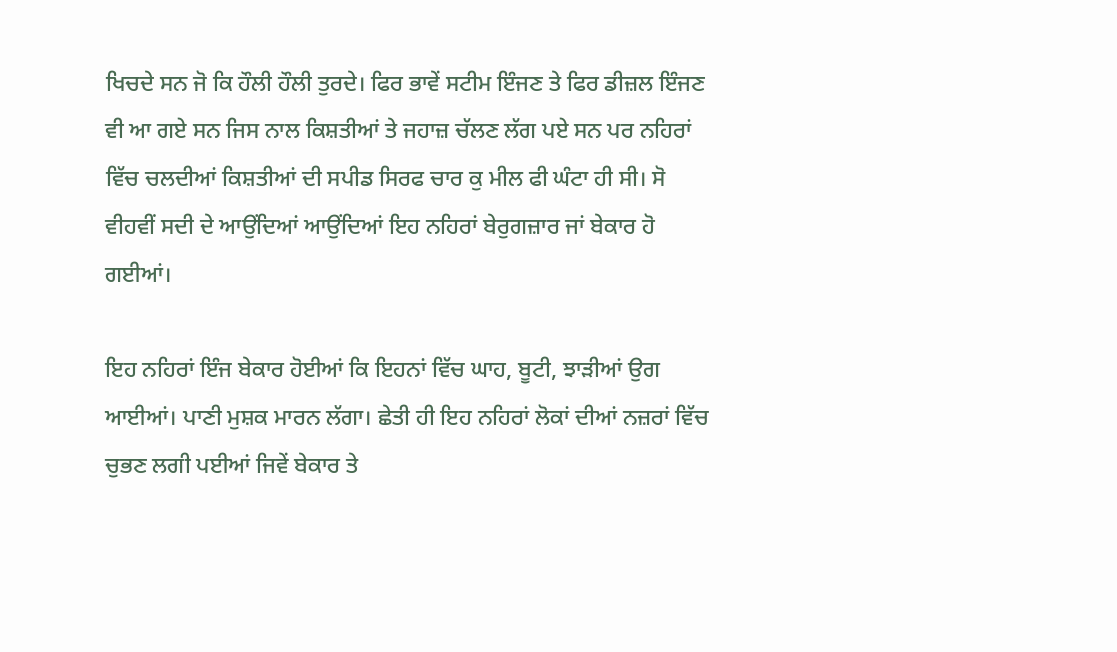ਖਿਚਦੇ ਸਨ ਜੋ ਕਿ ਹੌਲੀ ਹੌਲੀ ਤੁਰਦੇ। ਫਿਰ ਭਾਵੇਂ ਸਟੀਮ ਇੰਜਣ ਤੇ ਫਿਰ ਡੀਜ਼ਲ ਇੰਜਣ ਵੀ ਆ ਗਏ ਸਨ ਜਿਸ ਨਾਲ ਕਿਸ਼ਤੀਆਂ ਤੇ ਜਹਾਜ਼ ਚੱਲਣ ਲੱਗ ਪਏ ਸਨ ਪਰ ਨਹਿਰਾਂ ਵਿੱਚ ਚਲਦੀਆਂ ਕਿਸ਼ਤੀਆਂ ਦੀ ਸਪੀਡ ਸਿਰਫ ਚਾਰ ਕੁ ਮੀਲ ਫੀ ਘੰਟਾ ਹੀ ਸੀ। ਸੋ ਵੀਹਵੀਂ ਸਦੀ ਦੇ ਆਉਂਦਿਆਂ ਆਉਂਦਿਆਂ ਇਹ ਨਹਿਰਾਂ ਬੇਰੁਗਜ਼ਾਰ ਜਾਂ ਬੇਕਾਰ ਹੋ ਗਈਆਂ।

ਇਹ ਨਹਿਰਾਂ ਇੰਜ ਬੇਕਾਰ ਹੋਈਆਂ ਕਿ ਇਹਨਾਂ ਵਿੱਚ ਘਾਹ, ਬੂਟੀ, ਝਾੜੀਆਂ ਉਗ ਆਈਆਂ। ਪਾਣੀ ਮੁਸ਼ਕ ਮਾਰਨ ਲੱਗਾ। ਛੇਤੀ ਹੀ ਇਹ ਨਹਿਰਾਂ ਲੋਕਾਂ ਦੀਆਂ ਨਜ਼ਰਾਂ ਵਿੱਚ ਚੁਭਣ ਲਗੀ ਪਈਆਂ ਜਿਵੇਂ ਬੇਕਾਰ ਤੇ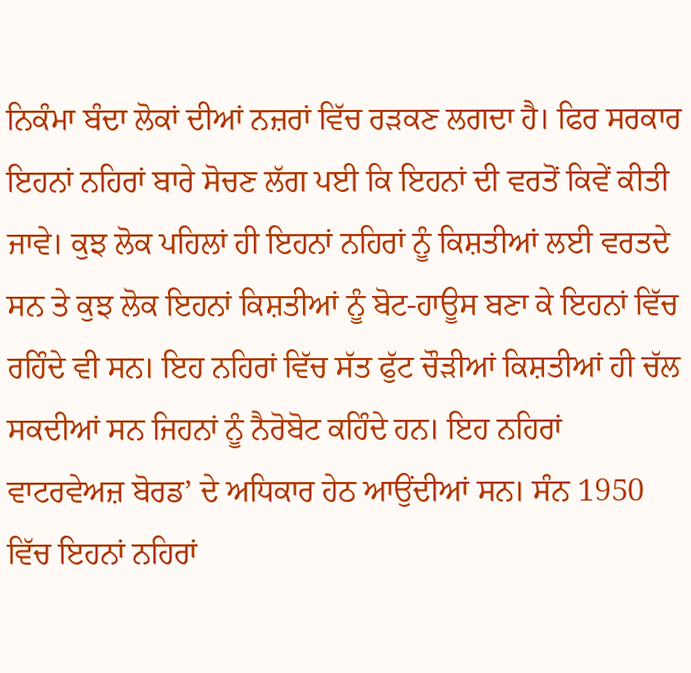ਨਿਕੰਮਾ ਬੰਦਾ ਲੋਕਾਂ ਦੀਆਂ ਨਜ਼ਰਾਂ ਵਿੱਚ ਰੜਕਣ ਲਗਦਾ ਹੈ। ਫਿਰ ਸਰਕਾਰ ਇਹਨਾਂ ਨਹਿਰਾਂ ਬਾਰੇ ਸੋਚਣ ਲੱਗ ਪਈ ਕਿ ਇਹਨਾਂ ਦੀ ਵਰਤੋਂ ਕਿਵੇਂ ਕੀਤੀ ਜਾਵੇ। ਕੁਝ ਲੋਕ ਪਹਿਲਾਂ ਹੀ ਇਹਨਾਂ ਨਹਿਰਾਂ ਨੂੰ ਕਿਸ਼ਤੀਆਂ ਲਈ ਵਰਤਦੇ ਸਨ ਤੇ ਕੁਝ ਲੋਕ ਇਹਨਾਂ ਕਿਸ਼ਤੀਆਂ ਨੂੰ ਬੋਟ-ਹਾਊਸ ਬਣਾ ਕੇ ਇਹਨਾਂ ਵਿੱਚ ਰਹਿੰਦੇ ਵੀ ਸਨ। ਇਹ ਨਹਿਰਾਂ ਵਿੱਚ ਸੱਤ ਫੁੱਟ ਚੌੜੀਆਂ ਕਿਸ਼ਤੀਆਂ ਹੀ ਚੱਲ ਸਕਦੀਆਂ ਸਨ ਜਿਹਨਾਂ ਨੂੰ ਨੈਰੋਬੋਟ ਕਹਿੰਦੇ ਹਨ। ਇਹ ਨਹਿਰਾਂ ਵਾਟਰਵੇਅਜ਼ ਬੋਰਡ’ ਦੇ ਅਧਿਕਾਰ ਹੇਠ ਆਉਂਦੀਆਂ ਸਨ। ਸੰਨ 1950 ਵਿੱਚ ਇਹਨਾਂ ਨਹਿਰਾਂ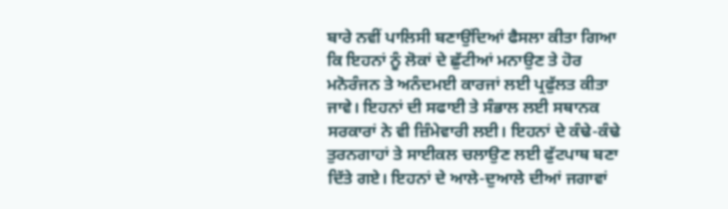ਬਾਰੇ ਨਵੀਂ ਪਾਲਿਸੀ ਬਣਾਉਂਦਿਆਂ ਫੈਸਲਾ ਕੀਤਾ ਗਿਆ ਕਿ ਇਹਨਾਂ ਨੂੰ ਲੋਕਾਂ ਦੇ ਛੁੱਟੀਆਂ ਮਨਾਉਣ ਤੇ ਹੋਰ ਮਨੋਰੰਜਨ ਤੇ ਅਨੰਦਮਈ ਕਾਰਜਾਂ ਲਈ ਪ੍ਰਫੁੱਲਤ ਕੀਤਾ ਜਾਵੇ। ਇਹਨਾਂ ਦੀ ਸਫਾਈ ਤੇ ਸੰਭਾਲ ਲਈ ਸਥਾਨਕ ਸਰਕਾਰਾਂ ਨੇ ਵੀ ਜ਼ਿੰਮੇਵਾਰੀ ਲਈ। ਇਹਨਾਂ ਦੇ ਕੰਢੇ-ਕੰਢੇ ਤੁਰਨਗਾਹਾਂ ਤੇ ਸਾਈਕਲ ਚਲਾਉਣ ਲਈ ਫੁੱਟਪਾਥ ਬਣਾ ਦਿੱਤੇ ਗਏ। ਇਹਨਾਂ ਦੇ ਆਲੇ-ਦੁਆਲੇ ਦੀਆਂ ਜਗਾਵਾਂ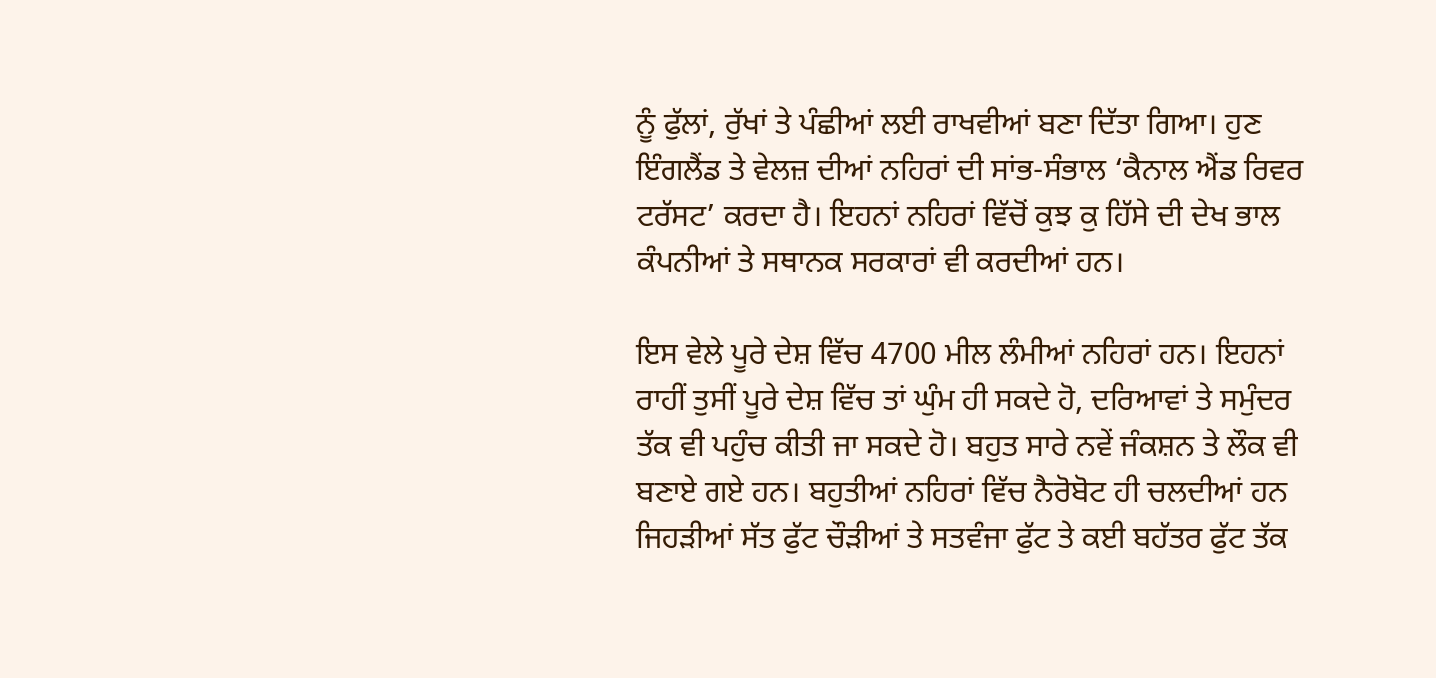ਨੂੰ ਫੁੱਲਾਂ, ਰੁੱਖਾਂ ਤੇ ਪੰਛੀਆਂ ਲਈ ਰਾਖਵੀਆਂ ਬਣਾ ਦਿੱਤਾ ਗਿਆ। ਹੁਣ ਇੰਗਲੈਂਡ ਤੇ ਵੇਲਜ਼ ਦੀਆਂ ਨਹਿਰਾਂ ਦੀ ਸਾਂਭ-ਸੰਭਾਲ ‘ਕੈਨਾਲ ਐਂਡ ਰਿਵਰ ਟਰੱਸਟ’ ਕਰਦਾ ਹੈ। ਇਹਨਾਂ ਨਹਿਰਾਂ ਵਿੱਚੋਂ ਕੁਝ ਕੁ ਹਿੱਸੇ ਦੀ ਦੇਖ ਭਾਲ ਕੰਪਨੀਆਂ ਤੇ ਸਥਾਨਕ ਸਰਕਾਰਾਂ ਵੀ ਕਰਦੀਆਂ ਹਨ।

ਇਸ ਵੇਲੇ ਪੂਰੇ ਦੇਸ਼ ਵਿੱਚ 4700 ਮੀਲ ਲੰਮੀਆਂ ਨਹਿਰਾਂ ਹਨ। ਇਹਨਾਂ ਰਾਹੀਂ ਤੁਸੀਂ ਪੂਰੇ ਦੇਸ਼ ਵਿੱਚ ਤਾਂ ਘੁੰਮ ਹੀ ਸਕਦੇ ਹੋ, ਦਰਿਆਵਾਂ ਤੇ ਸਮੁੰਦਰ ਤੱਕ ਵੀ ਪਹੁੰਚ ਕੀਤੀ ਜਾ ਸਕਦੇ ਹੋ। ਬਹੁਤ ਸਾਰੇ ਨਵੇਂ ਜੰਕਸ਼ਨ ਤੇ ਲੌਕ ਵੀ ਬਣਾਏ ਗਏ ਹਨ। ਬਹੁਤੀਆਂ ਨਹਿਰਾਂ ਵਿੱਚ ਨੈਰੋਬੋਟ ਹੀ ਚਲਦੀਆਂ ਹਨ ਜਿਹੜੀਆਂ ਸੱਤ ਫੁੱਟ ਚੌੜੀਆਂ ਤੇ ਸਤਵੰਜਾ ਫੁੱਟ ਤੇ ਕਈ ਬਹੱਤਰ ਫੁੱਟ ਤੱਕ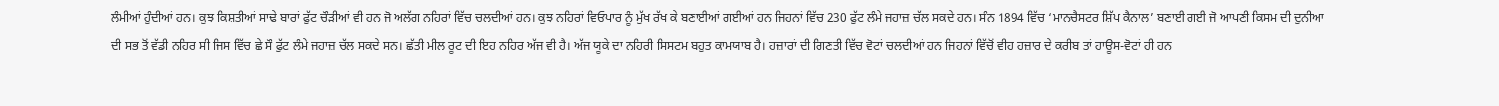ਲੰਮੀਆਂ ਹੁੰਦੀਆਂ ਹਨ। ਕੁਝ ਕਿਸ਼ਤੀਆਂ ਸਾਢੇ ਬਾਰਾਂ ਫੁੱਟ ਚੌੜੀਆਂ ਵੀ ਹਨ ਜੋ ਅਲੱਗ ਨਹਿਰਾਂ ਵਿੱਚ ਚਲਦੀਆਂ ਹਨ। ਕੁਝ ਨਹਿਰਾਂ ਵਿਓਪਾਰ ਨੂੰ ਮੁੱਖ ਰੱਖ ਕੇ ਬਣਾਈਆਂ ਗਈਆਂ ਹਨ ਜਿਹਨਾਂ ਵਿੱਚ 230 ਫੁੱਟ ਲੰਮੇ ਜਹਾਜ਼ ਚੱਲ ਸਕਦੇ ਹਨ। ਸੰਨ 1894 ਵਿੱਚ ‘ਮਾਨਚੈਸਟਰ ਸ਼ਿੱਪ ਕੈਨਾਲ’ ਬਣਾਈ ਗਈ ਜੋ ਆਪਣੀ ਕਿਸਮ ਦੀ ਦੁਨੀਆ ਦੀ ਸਭ ਤੋਂ ਵੱਡੀ ਨਹਿਰ ਸੀ ਜਿਸ ਵਿੱਚ ਛੇ ਸੌ ਫੁੱਟ ਲੰਮੇ ਜਹਾਜ਼ ਚੱਲ ਸਕਦੇ ਸਨ। ਛੱਤੀ ਮੀਲ ਰੂਟ ਦੀ ਇਹ ਨਹਿਰ ਅੱਜ ਵੀ ਹੈ। ਅੱਜ ਯੂਕੇ ਦਾ ਨਹਿਰੀ ਸਿਸਟਮ ਬਹੁਤ ਕਾਮਯਾਬ ਹੈ। ਹਜ਼ਾਰਾਂ ਦੀ ਗਿਣਤੀ ਵਿੱਚ ਵੋਟਾਂ ਚਲਦੀਆਂ ਹਨ ਜਿਹਨਾਂ ਵਿੱਚੋਂ ਵੀਹ ਹਜ਼ਾਰ ਦੇ ਕਰੀਬ ਤਾਂ ਹਾਊਸ-ਵੋਟਾਂ ਹੀ ਹਨ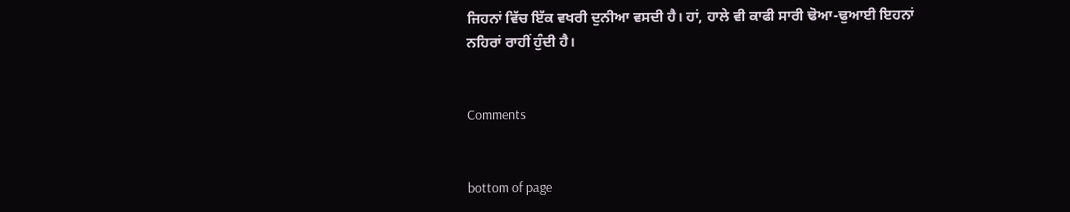ਜਿਹਨਾਂ ਵਿੱਚ ਇੱਕ ਵਖਰੀ ਦੁਨੀਆ ਵਸਦੀ ਹੈ। ਹਾਂ, ਹਾਲੇ ਵੀ ਕਾਫੀ ਸਾਰੀ ਢੋਆ-ਢੁਆਈ ਇਹਨਾਂ ਨਹਿਰਾਂ ਰਾਹੀਂ ਹੁੰਦੀ ਹੈ।


Comments


bottom of page